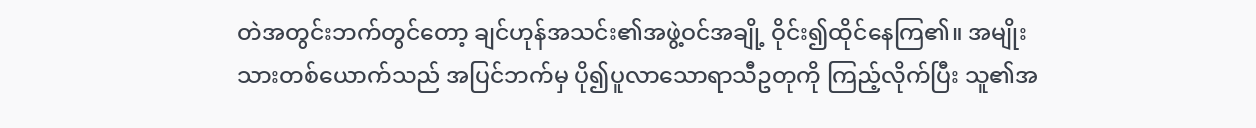တဲအတွင်းဘက်တွင်တော့ ချင်ဟုန်အသင်း၏အဖွဲ့ဝင်အချို့ ဝိုင်း၍ထိုင်နေကြ၏။ အမျိုးသားတစ်ယောက်သည် အပြင်ဘက်မှ ပို၍ပူလာသောရာသီဥတုကို ကြည့်လိုက်ပြီး သူ၏အ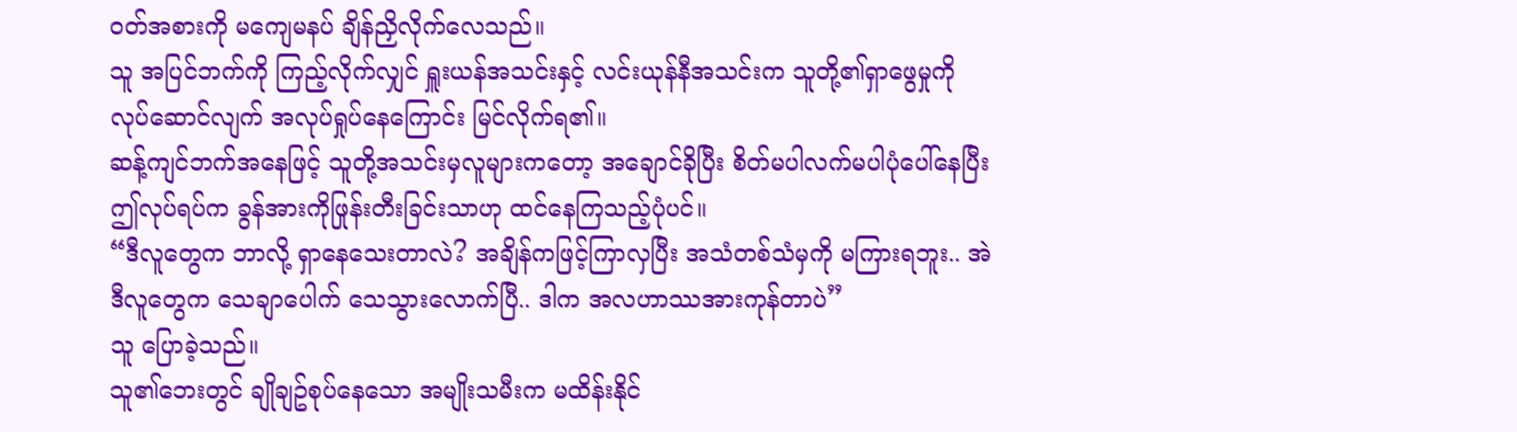ဝတ်အစားကို မကျေမနပ် ချိန်ညှိလိုက်လေသည်။
သူ အပြင်ဘက်ကို ကြည့်လိုက်လျှင် ရှူးယန်အသင်းနှင့် လင်းယုန်နီအသင်းက သူတို့၏ရှာဖွေမှုကို လုပ်ဆောင်လျက် အလုပ်ရှုပ်နေကြောင်း မြင်လိုက်ရ၏။
ဆန့်ကျင်ဘက်အနေဖြင့် သူတို့အသင်းမှလူများကတော့ အချောင်ခိုပြီး စိတ်မပါလက်မပါပုံပေါ်နေပြီး ဤလုပ်ရပ်က ခွန်အားကိုဖြုန်းတီးခြင်းသာဟု ထင်နေကြသည့်ပုံပင်။
“ဒီလူတွေက ဘာလို့ ရှာနေသေးတာလဲ? အချိန်ကဖြင့်ကြာလှပြီး အသံတစ်သံမှကို မကြားရဘူး.. အဲဒီလူတွေက သေချာပေါက် သေသွားလောက်ပြီ.. ဒါက အလဟာဿအားကုန်တာပဲ”
သူ ပြောခဲ့သည်။
သူ၏ဘေးတွင် ချိုချဥ်စုပ်နေသော အမျိုးသမီးက မထိန်းနိုင်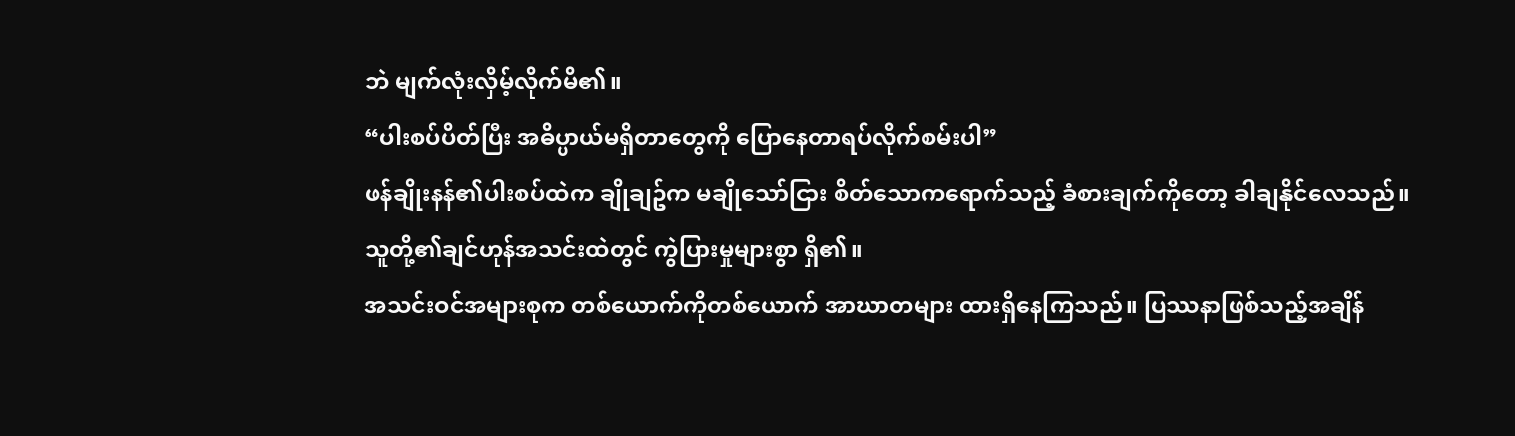ဘဲ မျက်လုံးလှိမ့်လိုက်မိ၏။
“ပါးစပ်ပိတ်ပြီး အဓိပ္ပာယ်မရှိတာတွေကို ပြောနေတာရပ်လိုက်စမ်းပါ”
ဖန်ချိုးနန်၏ပါးစပ်ထဲက ချိုချဥ်က မချိုသော်ငြား စိတ်သောကရောက်သည့် ခံစားချက်ကိုတော့ ခါချနိုင်လေသည်။
သူတို့၏ချင်ဟုန်အသင်းထဲတွင် ကွဲပြားမှုများစွာ ရှိ၏။
အသင်းဝင်အများစုက တစ်ယောက်ကိုတစ်ယောက် အာဃာတများ ထားရှိနေကြသည်။ ပြဿနာဖြစ်သည့်အချိန်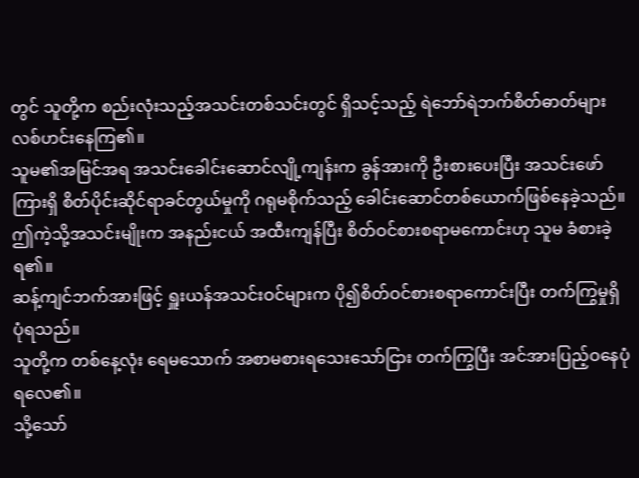တွင် သူတို့က စည်းလုံးသည့်အသင်းတစ်သင်းတွင် ရှိသင့်သည့် ရဲဘော်ရဲဘက်စိတ်ဓာတ်များ လစ်ဟင်းနေကြ၏။
သူမ၏အမြင်အရ အသင်းခေါင်းဆောင်လျို့ကျန်းက ခွန်အားကို ဦးစားပေးပြီး အသင်းဖော်ကြားရှိ စိတ်ပိုင်းဆိုင်ရာခင်တွယ်မှုကို ဂရုမစိုက်သည့် ခေါင်းဆောင်တစ်ယောက်ဖြစ်နေခဲ့သည်။
ဤကဲ့သို့အသင်းမျိုးက အနည်းငယ် အထီးကျန်ပြီး စိတ်ဝင်စားစရာမကောင်းဟု သူမ ခံစားခဲ့ရ၏။
ဆန့်ကျင်ဘက်အားဖြင့် ရှူးယန်အသင်းဝင်များက ပို၍စိတ်ဝင်စားစရာကောင်းပြီး တက်ကြွမှုရှိပုံရသည်။
သူတို့က တစ်နေ့လုံး ရေမသောက် အစာမစားရသေးသော်ငြား တက်ကြွပြီး အင်အားပြည့်ဝနေပုံရလေ၏။
သို့သော်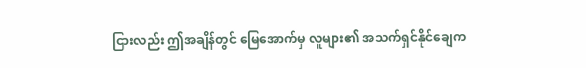ငြားလည်း ဤအချိန်တွင် မြေအောက်မှ လူများ၏ အသက်ရှင်နိုင်ချေက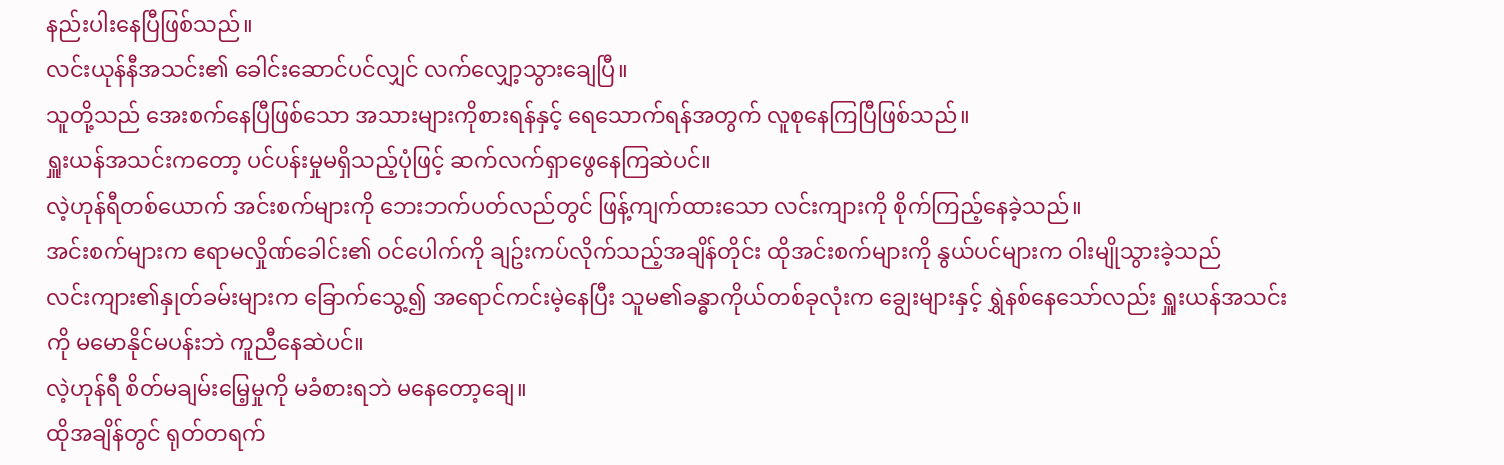နည်းပါးနေပြီဖြစ်သည်။
လင်းယုန်နီအသင်း၏ ခေါင်းဆောင်ပင်လျှင် လက်လျှော့သွားချေပြီ။
သူတို့သည် အေးစက်နေပြီဖြစ်သော အသားများကိုစားရန်နှင့် ရေသောက်ရန်အတွက် လူစုနေကြပြီဖြစ်သည်။
ရှူးယန်အသင်းကတော့ ပင်ပန်းမှုမရှိသည့်ပုံဖြင့် ဆက်လက်ရှာဖွေနေကြဆဲပင်။
လဲ့ဟုန်ရီတစ်ယောက် အင်းစက်များကို ဘေးဘက်ပတ်လည်တွင် ဖြန့်ကျက်ထားသော လင်းကျားကို စိုက်ကြည့်နေခဲ့သည်။
အင်းစက်များက ဧရာမလှိုဏ်ခေါင်း၏ ဝင်ပေါက်ကို ချဥ်းကပ်လိုက်သည့်အချိန်တိုင်း ထိုအင်းစက်များကို နွယ်ပင်များက ဝါးမျိုသွားခဲ့သည်
လင်းကျား၏နှုတ်ခမ်းများက ခြောက်သွေ့၍ အရောင်ကင်းမဲ့နေပြီး သူမ၏ခန္ဓာကိုယ်တစ်ခုလုံးက ချွေးများနှင့် ရွှဲနစ်နေသော်လည်း ရှူးယန်အသင်းကို မမောနိုင်မပန်းဘဲ ကူညီနေဆဲပင်။
လဲ့ဟုန်ရီ စိတ်မချမ်းမြေ့မှုကို မခံစားရဘဲ မနေတော့ချေ။
ထိုအချိန်တွင် ရုတ်တရက်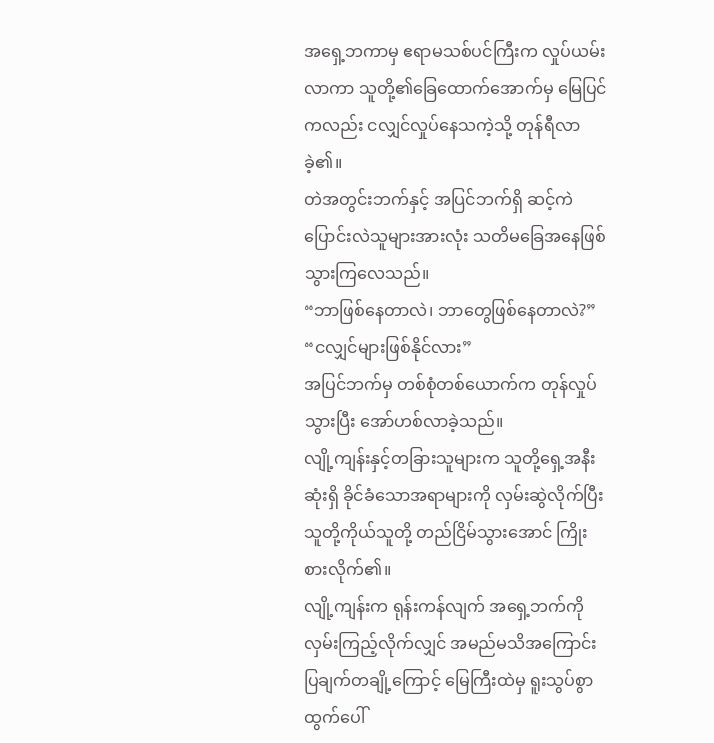အရှေ့ဘကာမှ ဧရာမသစ်ပင်ကြီးက လှုပ်ယမ်းလာကာ သူတို့၏ခြေထောက်အောက်မှ မြေပြင်ကလည်း ငလျှင်လှုပ်နေသကဲ့သို့ တုန်ရီလာခဲ့၏။
တဲအတွင်းဘက်နှင့် အပြင်ဘက်ရှိ ဆင့်ကဲပြောင်းလဲသူများအားလုံး သတိမခြေအနေဖြစ်သွားကြလေသည်။
“ဘာဖြစ်နေတာလဲ၊ ဘာတွေဖြစ်နေတာလဲ?”
“ငလျှင်များဖြစ်နိုင်လား”
အပြင်ဘက်မှ တစ်စုံတစ်ယောက်က တုန်လှုပ်သွားပြီး အော်ဟစ်လာခဲ့သည်။
လျို့ကျန်းနှင့်တခြားသူများက သူတို့ရှေ့အနီးဆုံးရှိ ခိုင်ခံသောအရာများကို လှမ်းဆွဲလိုက်ပြီး သူတို့ကိုယ်သူတို့ တည်ငြိမ်သွားအောင် ကြိုးစားလိုက်၏။
လျို့ကျန်းက ရုန်းကန်လျက် အရှေ့ဘက်ကိုလှမ်းကြည့်လိုက်လျှင် အမည်မသိအကြောင်းပြချက်တချို့ကြောင့် မြေကြီးထဲမှ ရူးသွပ်စွာထွက်ပေါ်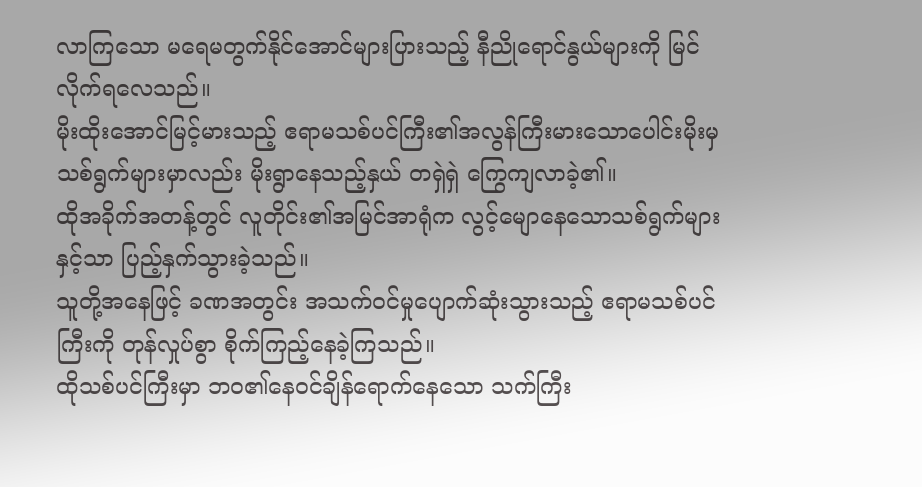လာကြသော မရေမတွက်နိုင်အောင်များပြားသည့် နီညိုရောင်နွယ်များကို မြင်လိုက်ရလေသည်။
မိုးထိုးအောင်မြင့်မားသည့် ဧရာမသစ်ပင်ကြီး၏အလွန်ကြီးမားသောပေါင်းမိုးမှ သစ်ရွက်များမှာလည်း မိုးရွာနေသည့်နှယ် တရှဲရှဲ ကြွေကျလာခဲ့၏။
ထိုအခိုက်အတန့်တွင် လူတိုင်း၏အမြင်အာရုံက လွင့်မျောနေသောသစ်ရွက်များနှင့်သာ ပြည့်နှက်သွားခဲ့သည်။
သူတို့အနေဖြင့် ခဏအတွင်း အသက်ဝင်မှုပျောက်ဆုံးသွားသည့် ဧရာမသစ်ပင်ကြီးကို တုန်လှုပ်စွာ စိုက်ကြည့်နေခဲ့ကြသည်။
ထိုသစ်ပင်ကြီးမှာ ဘဝ၏နေဝင်ချိန်ရောက်နေသော သက်ကြီး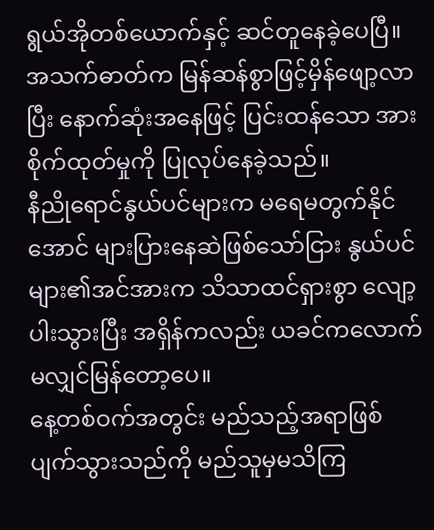ရွယ်အိုတစ်ယောက်နှင့် ဆင်တူနေခဲ့ပေပြီ။
အသက်ဓာတ်က မြန်ဆန်စွာဖြင့်မှိန်ဖျော့လာပြီး နောက်ဆုံးအနေဖြင့် ပြင်းထန်သော အားစိုက်ထုတ်မှုကို ပြုလုပ်နေခဲ့သည်။
နီညိုရောင်နွယ်ပင်များက မရေမတွက်နိုင်အောင် များပြားနေဆဲဖြစ်သော်ငြား နွယ်ပင်များ၏အင်အားက သိသာထင်ရှားစွာ လျော့ပါးသွားပြီး အရှိန်ကလည်း ယခင်ကလောက် မလျှင်မြန်တော့ပေ။
နေ့တစ်ဝက်အတွင်း မည်သည့်အရာဖြစ်ပျက်သွားသည်ကို မည်သူမှမသိကြ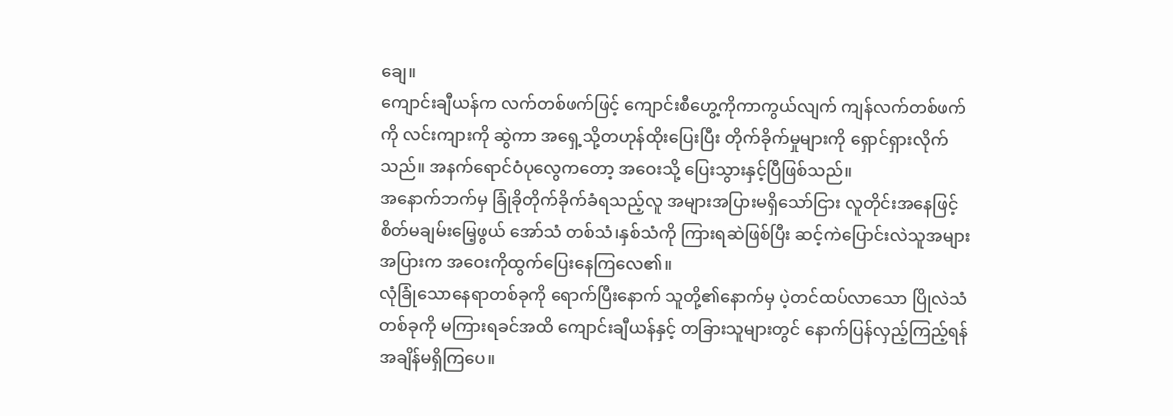ချေ။
ကျောင်းချီယန်က လက်တစ်ဖက်ဖြင့် ကျောင်းစီဟွေ့ကိုကာကွယ်လျက် ကျန်လက်တစ်ဖက်ကို လင်းကျားကို ဆွဲကာ အရှေ့သို့တဟုန်ထိုးပြေးပြီး တိုက်ခိုက်မှုများကို ရှောင်ရှားလိုက်သည်။ အနက်ရောင်ဝံပုလွေကတော့ အဝေးသို့ ပြေးသွားနှင့်ပြီဖြစ်သည်။
အနောက်ဘက်မှ ခြုံခိုတိုက်ခိုက်ခံရသည့်လူ အများအပြားမရှိသော်ငြား လူတိုင်းအနေဖြင့် စိတ်မချမ်းမြေ့ဖွယ် အော်သံ တစ်သံ၊နှစ်သံကို ကြားရဆဲဖြစ်ပြီး ဆင့်ကဲပြောင်းလဲသူအများအပြားက အဝေးကိုထွက်ပြေးနေကြလေ၏။
လုံခြုံသောနေရာတစ်ခုကို ရောက်ပြီးနောက် သူတို့၏နောက်မှ ပဲ့တင်ထပ်လာသော ပြိုလဲသံတစ်ခုကို မကြားရခင်အထိ ကျောင်းချီယန်နှင့် တခြားသူများတွင် နောက်ပြန်လှည့်ကြည့်ရန် အချိန်မရှိကြပေ။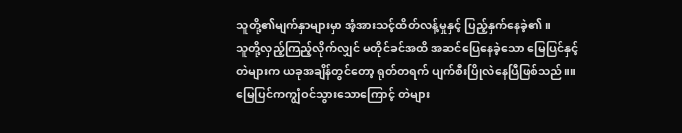သူတို့၏မျက်နှာများမှာ အံ့အားသင့်ထိတ်လန့်မှုနှင့် ပြည့်နှက်နေခဲ့၏။
သူတို့လှည့်ကြည့်လိုက်လျှင် မတိုင်ခင်အထိ အဆင်ပြေနေခဲ့သော မြေပြင်နှင့်တဲများက ယခုအချိန်တွင်တော့ ရုတ်တရက် ပျက်စီးပြိုလဲနေပြီဖြစ်သည်။။
မြေပြင်ကကျွံဝင်သွားသောကြောင့် တဲများ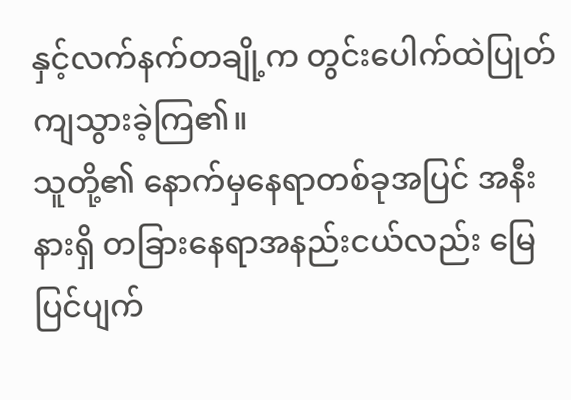နှင့်လက်နက်တချို့က တွင်းပေါက်ထဲပြုတ်ကျသွားခဲ့ကြ၏။
သူတို့၏ နောက်မှနေရာတစ်ခုအပြင် အနီးနားရှိ တခြားနေရာအနည်းငယ်လည်း မြေပြင်ပျက်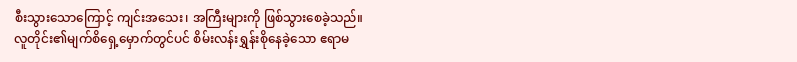စီးသွားသောကြောင့် ကျင်းအသေး၊ အကြီးများကို ဖြစ်သွားစေခဲ့သည်။
လူတိုင်း၏မျက်စိရှေ့မှောက်တွင်ပင် စိမ်းလန်းရွှန်းစိုနေခဲ့သော ဧရာမ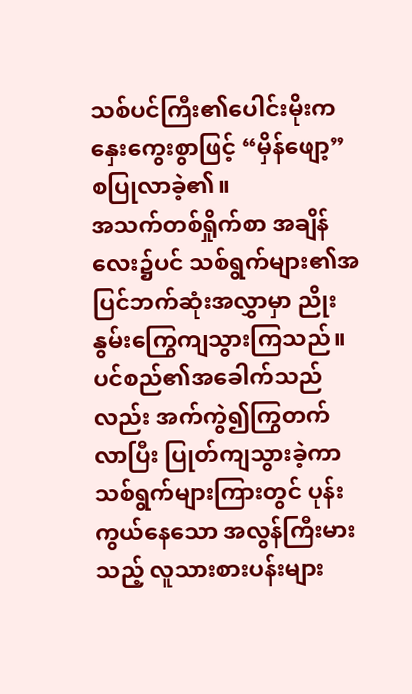သစ်ပင်ကြီး၏ပေါင်းမိုးက နှေးကွေးစွာဖြင့် “မှိန်ဖျော့”စပြုလာခဲ့၏။
အသက်တစ်ရှိုက်စာ အချိန်လေး၌ပင် သစ်ရွက်များ၏အပြင်ဘက်ဆုံးအလွှာမှာ ညိုးနွမ်းကြွေကျသွားကြသည်။
ပင်စည်၏အခေါက်သည်လည်း အက်ကွဲ၍ကြွတက်လာပြီး ပြုတ်ကျသွားခဲ့ကာ သစ်ရွက်များကြားတွင် ပုန်းကွယ်နေသော အလွန်ကြီးမားသည့် လူသားစားပန်းများ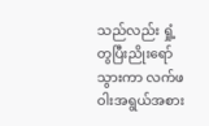သည်လည်း ရှုံ့တွပြီးညိုးရော်သွားကာ လက်ဖဝါးအရွယ်အစား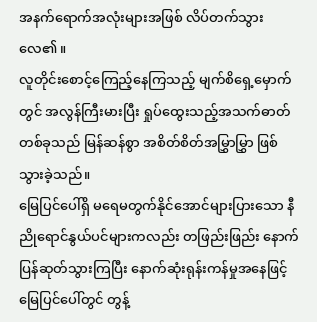အနက်ရောက်အလုံးများအဖြစ် လိပ်တက်သွားလေ၏။
လူတိုင်းစောင့်ကြေည့်နေကြသည့် မျက်စိရှေ့မှောက်တွင် အလွန်ကြီးမားပြီး ရှုပ်ထွေးသည့်အသက်ဓာတ်တစ်ခုသည် မြန်ဆန်စွာ အစိတ်စိတ်အမြွှာမြွှာ ဖြစ်သွားခဲ့သည်။
မြေပြင်ပေါ်ရှိ မရေမတွက်နိုင်အောင်များပြားသော နီညိုရောင်နွယ်ပင်များကလည်း တဖြည်းဖြည်း နောက်ပြန်ဆုတ်သွားကြပြီး နောက်ဆုံးရုန်းကန်မှုအနေဖြင့် မြေပြင်ပေါ်တွင် တွန့်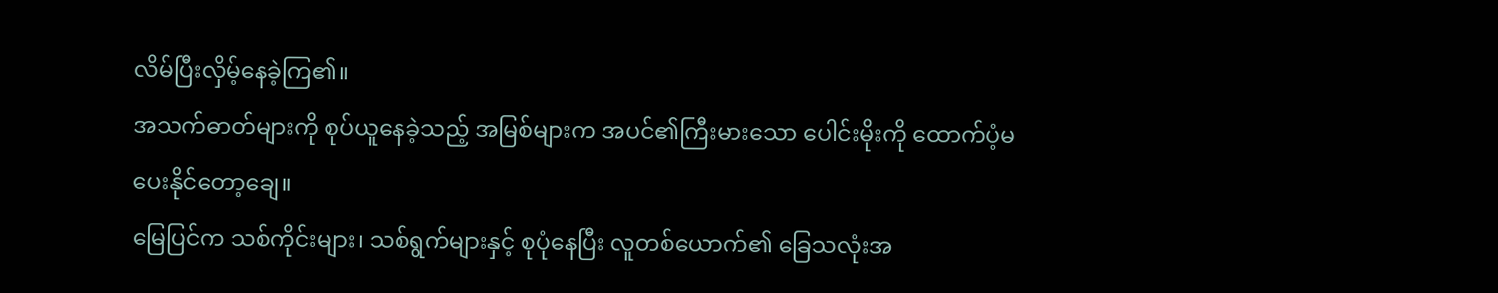လိမ်ပြီးလှိမ့်နေခဲ့ကြ၏။
အသက်ဓာတ်များကို စုပ်ယူနေခဲ့သည့် အမြစ်များက အပင်၏ကြီးမားသော ပေါင်းမိုးကို ထောက်ပံ့မပေးနိုင်တော့ချေ။
မြေပြင်က သစ်ကိုင်းများ၊ သစ်ရွက်များနှင့် စုပုံနေပြီး လူတစ်ယောက်၏ ခြေသလုံးအ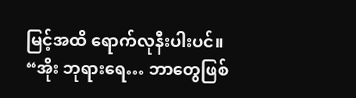မြင့်အထိ ရောက်လုနီးပါးပင်။
“အိုး ဘုရားရေ… ဘာတွေဖြစ်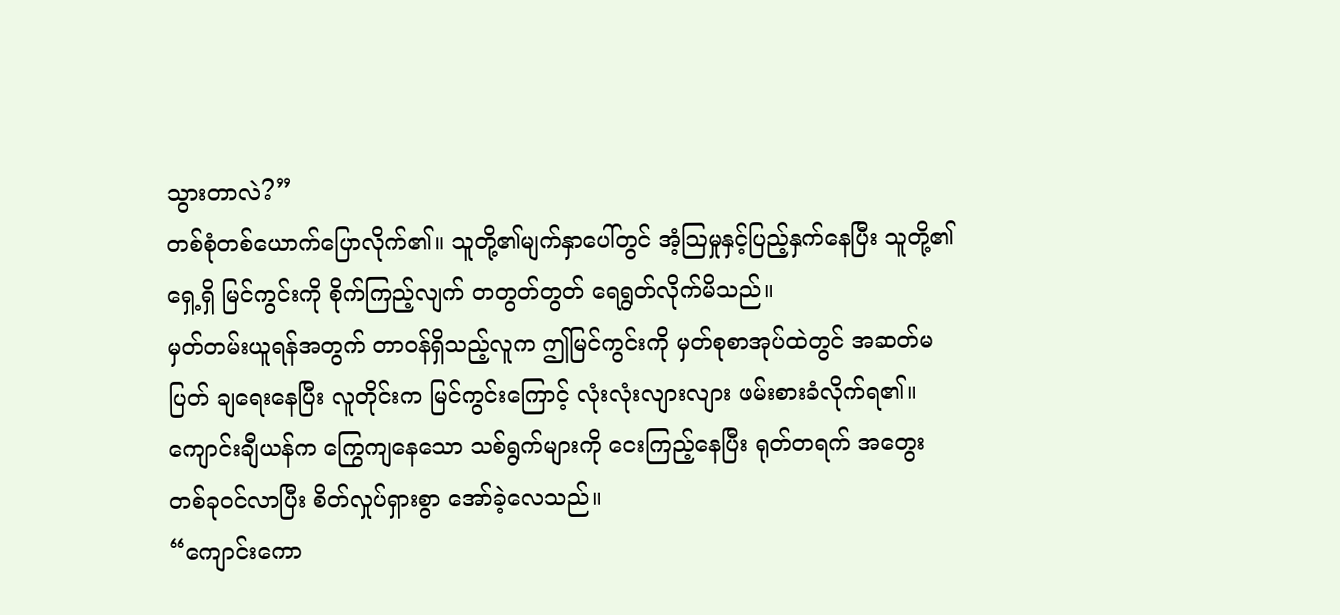သွားတာလဲ?”
တစ်စုံတစ်ယောက်ပြောလိုက်၏။ သူတို့၏မျက်နှာပေါ်တွင် အံ့သြမှုနှင့်ပြည့်နှက်နေပြီး သူတို့၏ရှေ့ရှိ မြင်ကွင်းကို စိုက်ကြည့်လျက် တတွတ်တွတ် ရေရွတ်လိုက်မိသည်။
မှတ်တမ်းယူရန်အတွက် တာဝန်ရှိသည့်လူက ဤမြင်ကွင်းကို မှတ်စုစာအုပ်ထဲတွင် အဆတ်မပြတ် ချရေးနေပြီး လူတိုင်းက မြင်ကွင်းကြောင့် လုံးလုံးလျားလျား ဖမ်းစားခံလိုက်ရ၏။
ကျောင်းချီယန်က ကြွေကျနေသော သစ်ရွက်များကို ငေးကြည့်နေပြီး ရုတ်တရက် အတွေးတစ်ခုဝင်လာပြီး စိတ်လှုပ်ရှားစွာ အော်ခဲ့လေသည်။
“ကျောင်းကော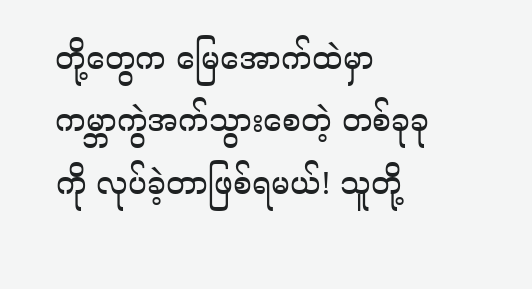တို့တွေက မြေအောက်ထဲမှာ ကမ္ဘာကွဲအက်သွားစေတဲ့ တစ်ခုခုကို လုပ်ခဲ့တာဖြစ်ရမယ်! သူတို့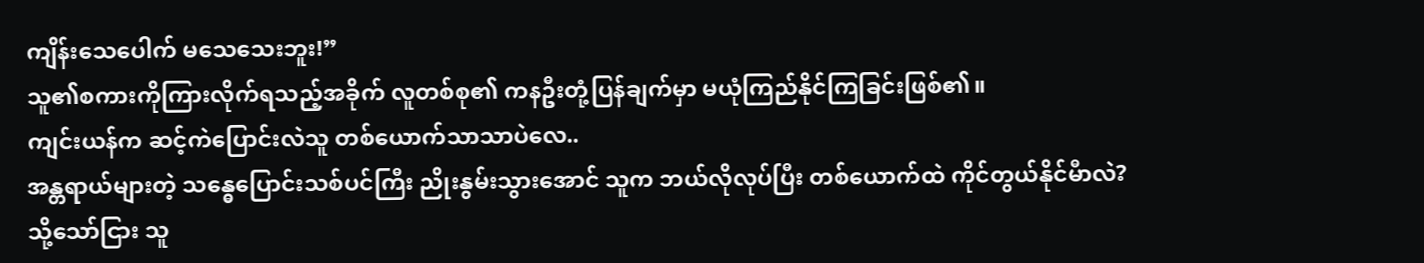ကျိန်းသေပေါက် မသေသေးဘူး!”
သူ၏စကားကိုကြားလိုက်ရသည့်အခိုက် လူတစ်စု၏ ကနဦးတုံ့ပြန်ချက်မှာ မယုံကြည်နိုင်ကြခြင်းဖြစ်၏။
ကျင်းယန်က ဆင့်ကဲပြောင်းလဲသူ တစ်ယောက်သာသာပဲလေ..
အန္တရာယ်များတဲ့ သန္ဓေပြောင်းသစ်ပင်ကြီး ညိုးနွမ်းသွားအောင် သူက ဘယ်လိုလုပ်ပြီး တစ်ယောက်ထဲ ကိုင်တွယ်နိုင်မီာလဲ?
သို့သော်ငြား သူ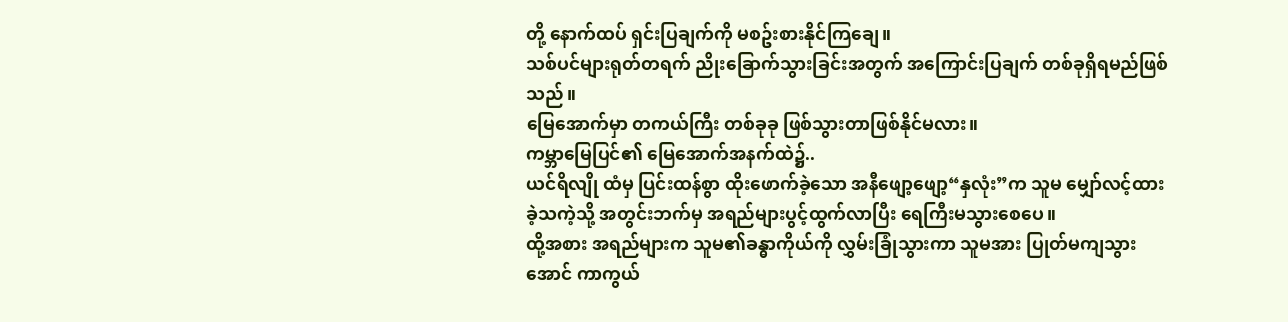တို့ နောက်ထပ် ရှင်းပြချက်ကို မစဥ်းစားနိုင်ကြချေ။
သစ်ပင်များရုတ်တရက် ညိုးခြောက်သွားခြင်းအတွက် အကြောင်းပြချက် တစ်ခုရှိရမည်ဖြစ်သည်။
မြေအောက်မှာ တကယ်ကြီး တစ်ခုခု ဖြစ်သွားတာဖြစ်နိုင်မလား။
ကမ္ဘာမြေပြင်၏ မြေအောက်အနက်ထဲ၌..
ယင်ရိလျို ထံမှ ပြင်းထန်စွာ ထိုးဖောက်ခဲ့သော အနီဖျော့ဖျော့“နှလုံး”က သူမ မျှော်လင့်ထားခဲ့သကဲ့သို့ အတွင်းဘက်မှ အရည်များပွင့်ထွက်လာပြီး ရေကြီးမသွားစေပေ။
ထို့အစား အရည်များက သူမ၏ခန္ဓာကိုယ်ကို လွှမ်းခြုံသွားကာ သူမအား ပြုတ်မကျသွားအောင် ကာကွယ်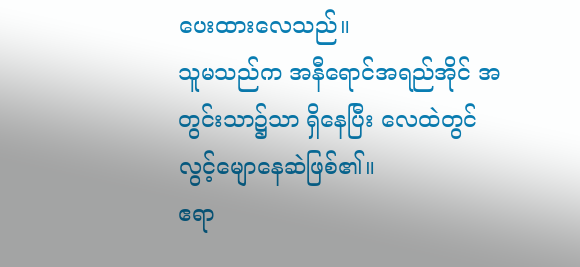ပေးထားလေသည်။
သူမသည်က အနီရောင်အရည်အိုင် အတွင်းသာ၌သာ ရှိနေပြီး လေထဲတွင် လွင့်မျောနေဆဲဖြစ်၏။
ဧရာ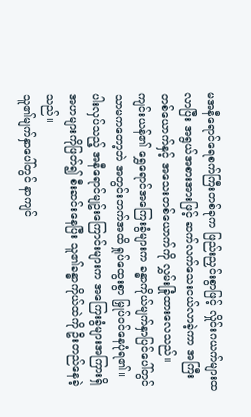မအနီရောင်ရေစက်ကြီးတစ်ခုက ဖြည်းညှင်းစွာဖြင့် လှိုင်းဂယက်များထလာပြီး အရွယ်အစားအားဖြင့် ဆက်လက်သေးငယ်လာခဲ့ကာ အကြီးတစ်ယောက်နှင့် အသေးတစ်ယောက်ကို လွှမ်းခြုံထားလေသည်။
ကျင်းယန်၏ ရွှေရောင်အကြေးခွံများက ခန္ဓာကိုယ်မျက်နှာပြင်ပေါ်တွင်သာမကတော့ဘဲ အတွင်းဘက်အထိ ရှုပ်ထွေးစွာ မြှုပ်ဝင်နေပုံရ၏။
ပါးလှပ်သည့် အနီရောင်မျဥ်းကြောင်းများက အကြေးခွံများအကြားရှိ အဟများကိုဖြတ်၍ စီးဆင်းနေပြီး သူ၏ခန္ဓာကိုယ်ထဲကို ဦးတည်နေခဲ့သည်။
သူ၏မျက်နှာပေါ်တွင် နာကျင်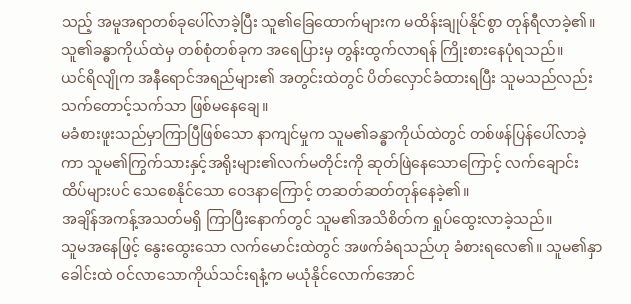သည့် အမူအရာတစ်ခုပေါ်လာခဲ့ပြီး သူ၏ခြေထောက်များက မထိန်းချုပ်နိုင်စွာ တုန်ရီလာခဲ့၏။
သူ၏ခန္ဓာကိုယ်ထဲမှ တစ်စုံတစ်ခုက အရေပြားမှ တွန်းထွက်လာရန် ကြိုးစားနေပုံရသည်။
ယင်ရိလျိုက အနီရောင်အရည်များ၏ အတွင်းထဲတွင် ပိတ်လှောင်ခံထားရပြီး သူမသည်လည်း သက်တောင့်သက်သာ ဖြစ်မနေချေ။
မခံစားဖူးသည်မှာကြာပြီဖြစ်သော နာကျင်မှုက သူမ၏ခန္ဓာကိုယ်ထဲတွင် တစ်ဖန်ပြန်ပေါ်လာခဲ့ကာ သူမ၏ကြွက်သားနှင့်အရိုးများ၏လက်မတိုင်းကို ဆုတ်ဖြဲနေသောကြောင့် လက်ချောင်းထိပ်များပင် သေစေနိုင်သော ဝေဒနာကြောင့် တဆတ်ဆတ်တုန်နေခဲ့၏။
အချိန်အကန့်အသတ်မရှိ ကြာပြီးနောက်တွင် သူမ၏အသိစိတ်က ရှုပ်ထွေးလာခဲ့သည်။
သူမအနေဖြင့် နွေးထွေးသော လက်မောင်းထဲတွင် အဖက်ခံရသည်ဟု ခံစားရလေ၏။ သူမ၏နှာခေါင်းထဲ ဝင်လာသောကိုယ်သင်းရနံ့က မယုံနိုင်လောက်အောင်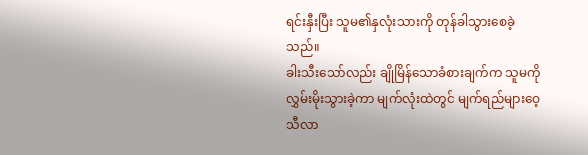ရင်းနှီးပြီး သူမ၏နှလုံးသားကို တုန်ခါသွားစေခဲ့သည်။
ခါးသီးသော်လည်း ချိုမြိန်သောခံစားချက်က သူမကို လွှမ်းမိုးသွားခဲ့ကာ မျက်လုံးထဲတွင် မျက်ရည်များဝေ့သီလာ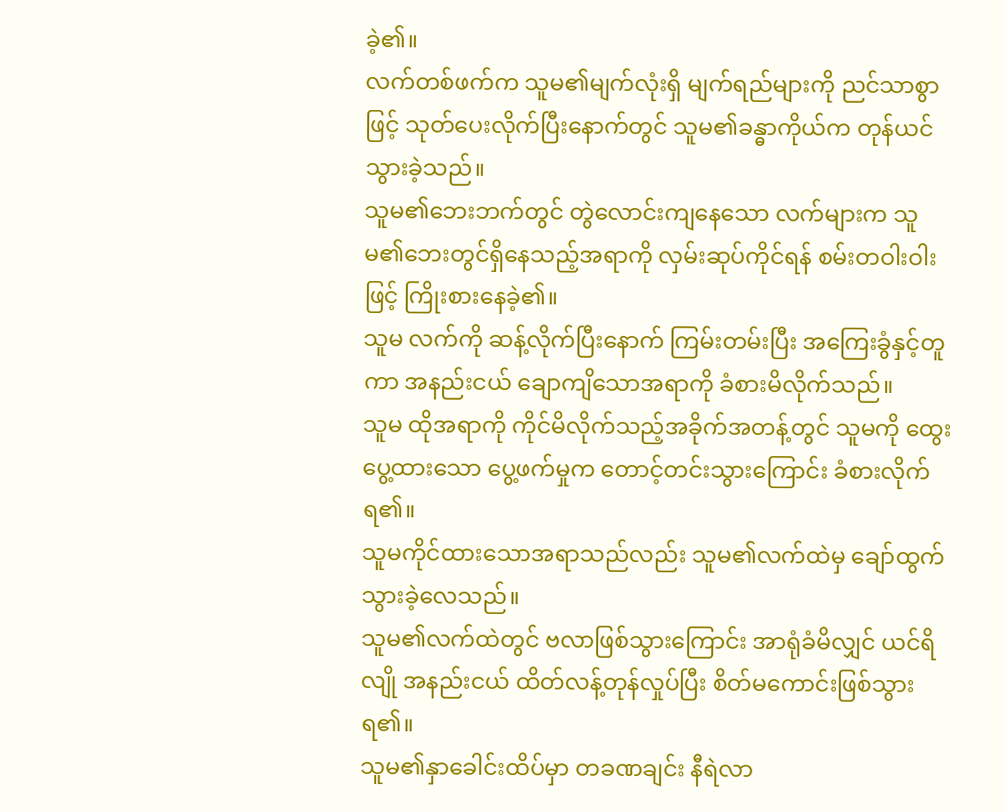ခဲ့၏။
လက်တစ်ဖက်က သူမ၏မျက်လုံးရှိ မျက်ရည်များကို ညင်သာစွာဖြင့် သုတ်ပေးလိုက်ပြီးနောက်တွင် သူမ၏ခန္ဓာကိုယ်က တုန်ယင်သွားခဲ့သည်။
သူမ၏ဘေးဘက်တွင် တွဲလောင်းကျနေသော လက်များက သူမ၏ဘေးတွင်ရှိနေသည့်အရာကို လှမ်းဆုပ်ကိုင်ရန် စမ်းတဝါးဝါးဖြင့် ကြိုးစားနေခဲ့၏။
သူမ လက်ကို ဆန့်လိုက်ပြီးနောက် ကြမ်းတမ်းပြီး အကြေးခွံနှင့်တူကာ အနည်းငယ် ချောကျိသောအရာကို ခံစားမိလိုက်သည်။
သူမ ထိုအရာကို ကိုင်မိလိုက်သည့်အခိုက်အတန့်တွင် သူမကို ထွေးပွေ့ထားသော ပွေ့ဖက်မှုက တောင့်တင်းသွားကြောင်း ခံစားလိုက်ရ၏။
သူမကိုင်ထားသောအရာသည်လည်း သူမ၏လက်ထဲမှ ချော်ထွက်သွားခဲ့လေသည်။
သူမ၏လက်ထဲတွင် ဗလာဖြစ်သွားကြောင်း အာရုံခံမိလျှင် ယင်ရိလျို အနည်းငယ် ထိတ်လန့်တုန်လှုပ်ပြီး စိတ်မကောင်းဖြစ်သွားရ၏။
သူမ၏နှာခေါင်းထိပ်မှာ တခဏချင်း နီရဲလာ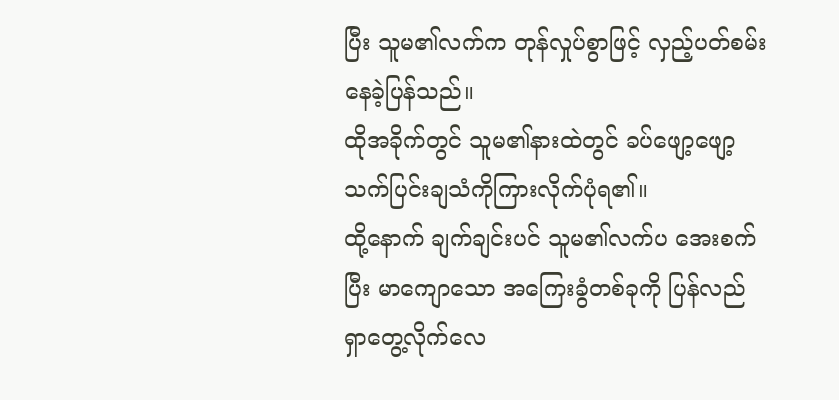ပြီး သူမ၏လက်က တုန်လှုပ်စွာဖြင့် လှည့်ပတ်စမ်းနေခဲ့ပြန်သည်။
ထိုအခိုက်တွင် သူမ၏နားထဲတွင် ခပ်ဖျော့ဖျော့ သက်ပြင်းချသံကိုကြားလိုက်ပုံရ၏။
ထို့နောက် ချက်ချင်းပင် သူမ၏လက်ပ အေးစက်ပြီး မာကျောသော အကြေးခွံတစ်ခုကို ပြန်လည်ရှာတွေ့လိုက်လေ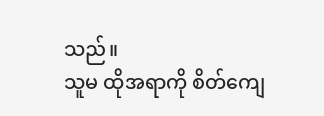သည်။
သူမ ထိုအရာကို စိတ်ကျေ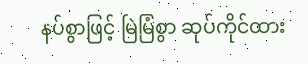နပ်စွာဖြင့် မြဲမြံစွာ ဆုပ်ကိုင်ထား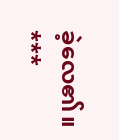ခဲ့လေ၏။
***